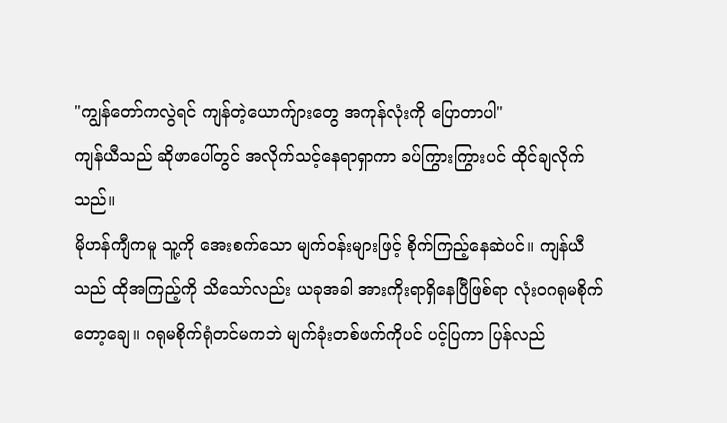"ကျွန်တော်ကလွဲရင် ကျန်တဲ့ယောက်ျားတွေ အကုန်လုံးကို ပြောတာပါ"
ကျန်ယီသည် ဆိုဖာပေါ်တွင် အလိုက်သင့်နေရာရှာကာ ခပ်ကြွားကြွားပင် ထိုင်ချလိုက်သည်။
မိုဟန်ကျီကမူ သူ့ကို အေးစက်သော မျက်ဝန်းများဖြင့် စိုက်ကြည့်နေဆဲပင်။ ကျန်ယီသည် ထိုအကြည့်ကို သိသော်လည်း ယခုအခါ အားကိုးရာရှိနေပြီဖြစ်ရာ လုံးဝဂရုမစိုက်တော့ချေ။ ဂရုမစိုက်ရုံတင်မကဘဲ မျက်ခုံးတစ်ဖက်ကိုပင် ပင့်ပြကာ ပြန်လည်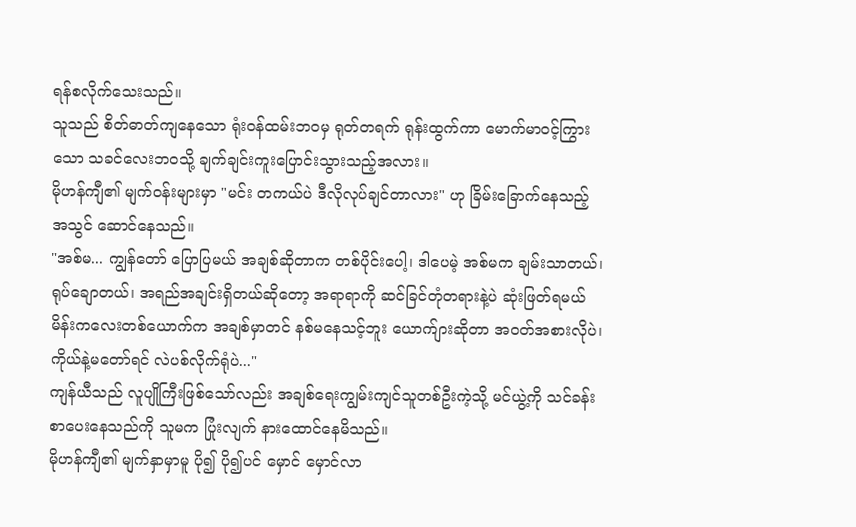ရန်စလိုက်သေးသည်။
သူသည် စိတ်ဓာတ်ကျနေသော ရုံးဝန်ထမ်းဘဝမှ ရုတ်တရက် ရုန်းထွက်ကာ မောက်မာဝင့်ကြွားသော သခင်လေးဘဝသို့ ချက်ချင်းကူးပြောင်းသွားသည့်အလား။
မိုဟန်ကျီ၏ မျက်ဝန်းများမှာ "မင်း တကယ်ပဲ ဒီလိုလုပ်ချင်တာလား" ဟု ခြိမ်းခြောက်နေသည့် အသွင် ဆောင်နေသည်။
"အစ်မ... ကျွန်တော် ပြောပြမယ် အချစ်ဆိုတာက တစ်ပိုင်းပေါ့၊ ဒါပေမဲ့ အစ်မက ချမ်းသာတယ်၊ ရုပ်ချောတယ်၊ အရည်အချင်းရှိတယ်ဆိုတော့ အရာရာကို ဆင်ခြင်တုံတရားနဲ့ပဲ ဆုံးဖြတ်ရမယ်မိန်းကလေးတစ်ယောက်က အချစ်မှာတင် နစ်မနေသင့်ဘူး ယောက်ျားဆိုတာ အဝတ်အစားလိုပဲ၊ ကိုယ်နဲ့မတော်ရင် လဲပစ်လိုက်ရုံပဲ..."
ကျန်ယီသည် လူပျိုကြီးဖြစ်သော်လည်း အချစ်ရေးကျွမ်းကျင်သူတစ်ဦးကဲ့သို့ မင်ယွဲ့ကို သင်ခန်းစာပေးနေသည်ကို သူမက ပြုံးလျက် နားထောင်နေမိသည်။
မိုဟန်ကျီ၏ မျက်နှာမှာမူ ပို၍ ပို၍ပင် မှောင် မှောင်လာ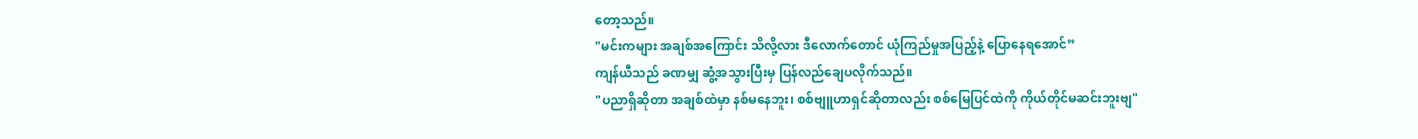တော့သည်။
"မင်းကများ အချစ်အကြောင်း သိလို့လား ဒီလောက်တောင် ယုံကြည်မှုအပြည့်နဲ့ ပြောနေရအောင်”
ကျန်ယီသည် ခဏမျှ ဆွံ့အသွားပြီးမှ ပြန်လည်ချေပလိုက်သည်။
"ပညာရှိဆိုတာ အချစ်ထဲမှာ နစ်မနေဘူး၊ စစ်ဗျူဟာရှင်ဆိုတာလည်း စစ်မြေပြင်ထဲကို ကိုယ်တိုင်မဆင်းဘူးဗျ"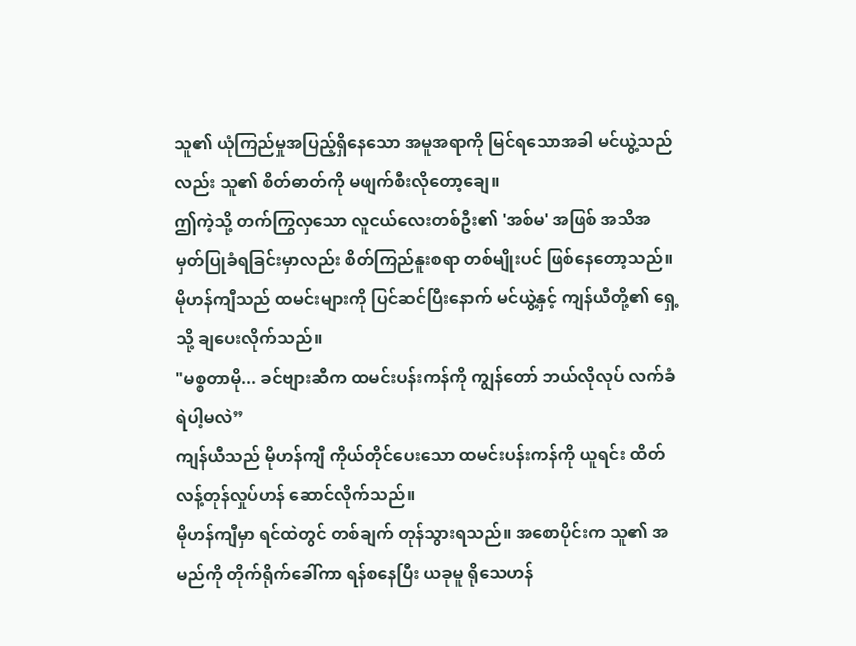သူ၏ ယုံကြည်မှုအပြည့်ရှိနေသော အမူအရာကို မြင်ရသောအခါ မင်ယွဲ့သည်လည်း သူ၏ စိတ်ဓာတ်ကို မဖျက်စီးလိုတော့ချေ။
ဤကဲ့သို့ တက်ကြွလှသော လူငယ်လေးတစ်ဦး၏ 'အစ်မ' အဖြစ် အသိအမှတ်ပြုခံရခြင်းမှာလည်း စိတ်ကြည်နူးစရာ တစ်မျိုးပင် ဖြစ်နေတော့သည်။
မိုဟန်ကျီသည် ထမင်းများကို ပြင်ဆင်ပြီးနောက် မင်ယွဲ့နှင့် ကျန်ယီတို့၏ ရှေ့သို့ ချပေးလိုက်သည်။
"မစ္စတာမို... ခင်ဗျားဆီက ထမင်းပန်းကန်ကို ကျွန်တော် ဘယ်လိုလုပ် လက်ခံရဲပါ့မလဲ”
ကျန်ယီသည် မိုဟန်ကျီ ကိုယ်တိုင်ပေးသော ထမင်းပန်းကန်ကို ယူရင်း ထိတ်လန့်တုန်လှုပ်ဟန် ဆောင်လိုက်သည်။
မိုဟန်ကျီမှာ ရင်ထဲတွင် တစ်ချက် တုန်သွားရသည်။ အစောပိုင်းက သူ၏ အမည်ကို တိုက်ရိုက်ခေါ်ကာ ရန်စနေပြီး ယခုမူ ရိုသေဟန်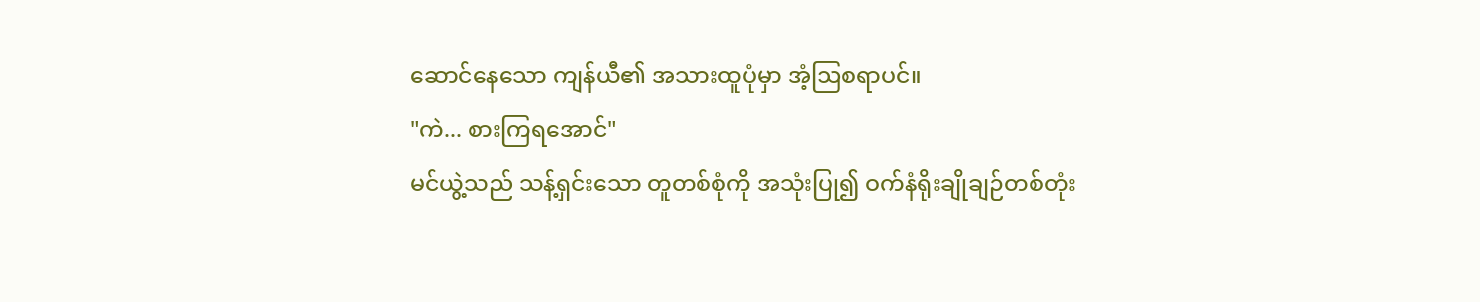ဆောင်နေသော ကျန်ယီ၏ အသားထူပုံမှာ အံ့ဩစရာပင်။
"ကဲ... စားကြရအောင်"
မင်ယွဲ့သည် သန့်ရှင်းသော တူတစ်စုံကို အသုံးပြု၍ ဝက်နံရိုးချိုချဉ်တစ်တုံး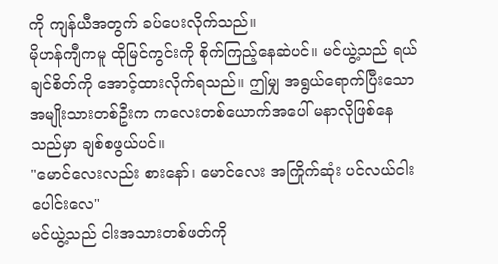ကို ကျန်ယီအတွက် ခပ်ပေးလိုက်သည်။
မိုဟန်ကျီကမူ ထိုမြင်ကွင်းကို စိုက်ကြည့်နေဆဲပင်။ မင်ယွဲ့သည် ရယ်ချင်စိတ်ကို အောင့်ထားလိုက်ရသည်။ ဤမျှ အရွယ်ရောက်ပြီးသော အမျိုးသားတစ်ဦးက ကလေးတစ်ယောက်အပေါ် မနာလိုဖြစ်နေသည်မှာ ချစ်စဖွယ်ပင်။
"မောင်လေးလည်း စားနော်၊ မောင်လေး အကြိုက်ဆုံး ပင်လယ်ငါးပေါင်းလေ"
မင်ယွဲ့သည် ငါးအသားတစ်ဖတ်ကို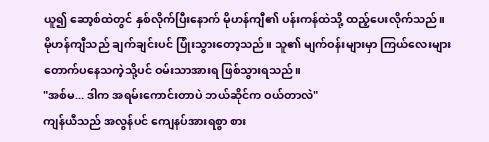ယူ၍ ဆော့စ်ထဲတွင် နှစ်လိုက်ပြီးနောက် မိုဟန်ကျီ၏ ပန်းကန်ထဲသို့ ထည့်ပေးလိုက်သည်။
မိုဟန်ကျီသည် ချက်ချင်းပင် ပြုံးသွားတော့သည်။ သူ၏ မျက်ဝန်းများမှာ ကြယ်လေးများ တောက်ပနေသကဲ့သို့ပင် ဝမ်းသာအားရ ဖြစ်သွားရသည်။
"အစ်မ... ဒါက အရမ်းကောင်းတာပဲ ဘယ်ဆိုင်က ဝယ်တာလဲ"
ကျန်ယီသည် အလွန်ပင် ကျေနပ်အားရစွာ စား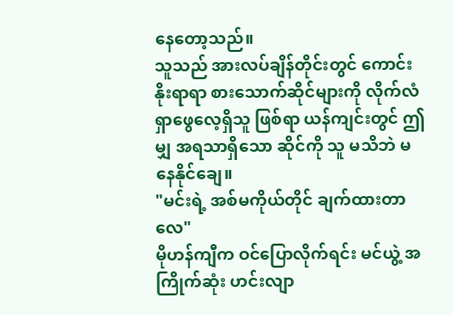နေတော့သည်။
သူသည် အားလပ်ချိန်တိုင်းတွင် ကောင်းနိုးရာရာ စားသောက်ဆိုင်များကို လိုက်လံရှာဖွေလေ့ရှိသူ ဖြစ်ရာ ယန်ကျင်းတွင် ဤမျှ အရသာရှိသော ဆိုင်ကို သူ မသိဘဲ မနေနိုင်ချေ။
"မင်းရဲ့ အစ်မကိုယ်တိုင် ချက်ထားတာလေ"
မိုဟန်ကျီက ဝင်ပြောလိုက်ရင်း မင်ယွဲ့ အကြိုက်ဆုံး ဟင်းလျာ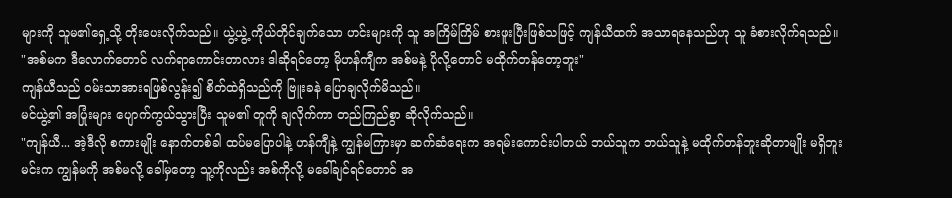များကို သူမ၏ရှေ့သို့ တိုးပေးလိုက်သည်။ ယွဲ့ယွဲ့ ကိုယ်တိုင်ချက်သော ဟင်းများကို သူ အကြိမ်ကြိမ် စားဖူးပြီးဖြစ်သဖြင့် ကျန်ယီထက် အသာရနေသည်ဟု သူ ခံစားလိုက်ရသည်။
"အစ်မက ဒီလောက်တောင် လက်ရာကောင်းတာလား ဒါဆိုရင်တော့ မိုဟန်ကျီက အစ်မနဲ့ ပိုလို့တောင် မထိုက်တန်တော့ဘူး"
ကျန်ယီသည် ဝမ်းသာအားရဖြစ်လွန်း၍ စိတ်ထဲရှိသည်ကို ဗြူးခနဲ ပြောချလိုက်မိသည်။
မင်ယွဲ့၏ အပြုံးများ ပျောက်ကွယ်သွားပြီး သူမ၏ တူကို ချလိုက်ကာ တည်ကြည်စွာ ဆိုလိုက်သည်။
"ကျန်ယီ... အဲ့ဒီလို စကားမျိုး နောက်တစ်ခါ ထပ်မပြောပါနဲ့ ဟန်ကျီနဲ့ ကျွန်မကြားမှာ ဆက်ဆံရေးက အရမ်းကောင်းပါတယ် ဘယ်သူက ဘယ်သူနဲ့ မထိုက်တန်ဘူးဆိုတာမျိုး မရှိဘူး မင်းက ကျွန်မကို အစ်မလို့ ခေါ်မှတော့ သူ့ကိုလည်း အစ်ကိုလို့ မခေါ်ချင်ရင်တောင် အ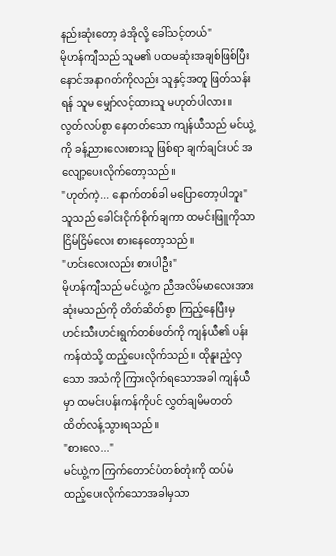နည်းဆုံးတော့ ခဲအိုလို့ ခေါ်သင့်တယ်"
မိုဟန်ကျီသည် သူမ၏ ပထမဆုံးအချစ်ဖြစ်ပြီး နောင်အနာဂတ်ကိုလည်း သူနှင့်အတူ ဖြတ်သန်းရန် သူမ မျှော်လင့်ထားသူ မဟုတ်ပါလား။
လွတ်လပ်စွာ နေတတ်သော ကျန်ယီသည် မင်ယွဲ့ကို ခန့်ညားလေးစားသူ ဖြစ်ရာ ချက်ချင်းပင် အလျော့ပေးလိုက်တော့သည်။
"ဟုတ်ကဲ့... နောက်တစ်ခါ မပြောတော့ပါဘူး"
သူသည် ခေါင်းငိုက်စိုက်ချကာ ထမင်းဖြူကိုသာ ငြိမ်ငြိမ်လေး စားနေတော့သည်။
"ဟင်းလေးလည်း စားပါဦး"
မိုဟန်ကျီသည် မင်ယွဲ့က ညီအလိမ်မာလေးအား ဆုံးမသည်ကို တိတ်ဆိတ်စွာ ကြည့်နေပြီးမှ ဟင်းသီးဟင်းရွက်တစ်ဖတ်ကို ကျန်ယီ၏ ပန်းကန်ထဲသို့ ထည့်ပေးလိုက်သည်။ ထိုနူးညံ့လှသော အသံကို ကြားလိုက်ရသောအခါ ကျန်ယီမှာ ထမင်းပန်းကန်ကိုပင် လွှတ်ချမိမတတ် ထိတ်လန့်သွားရသည်။
"စားလေ..."
မင်ယွဲ့က ကြက်တောင်ပံတစ်တုံးကို ထပ်မံ ထည့်ပေးလိုက်သောအခါမှသာ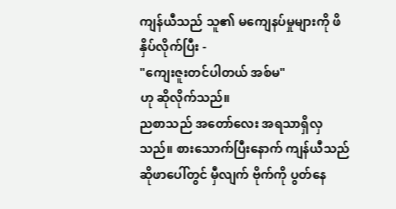ကျန်ယီသည် သူ၏ မကျေနပ်မှုများကို ဖိနှိပ်လိုက်ပြီး -
"ကျေးဇူးတင်ပါတယ် အစ်မ"
ဟု ဆိုလိုက်သည်။
ညစာသည် အတော်လေး အရသာရှိလှသည်။ စားသောက်ပြီးနောက် ကျန်ယီသည် ဆိုဖာပေါ်တွင် မှီလျက် ဗိုက်ကို ပွတ်နေ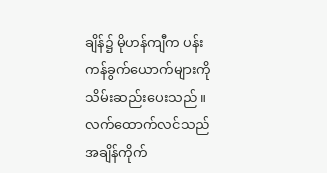ချိန်၌ မိုဟန်ကျီက ပန်းကန်ခွက်ယောက်များကို သိမ်းဆည်းပေးသည်။
လက်ထောက်လင်သည် အချိန်ကိုက်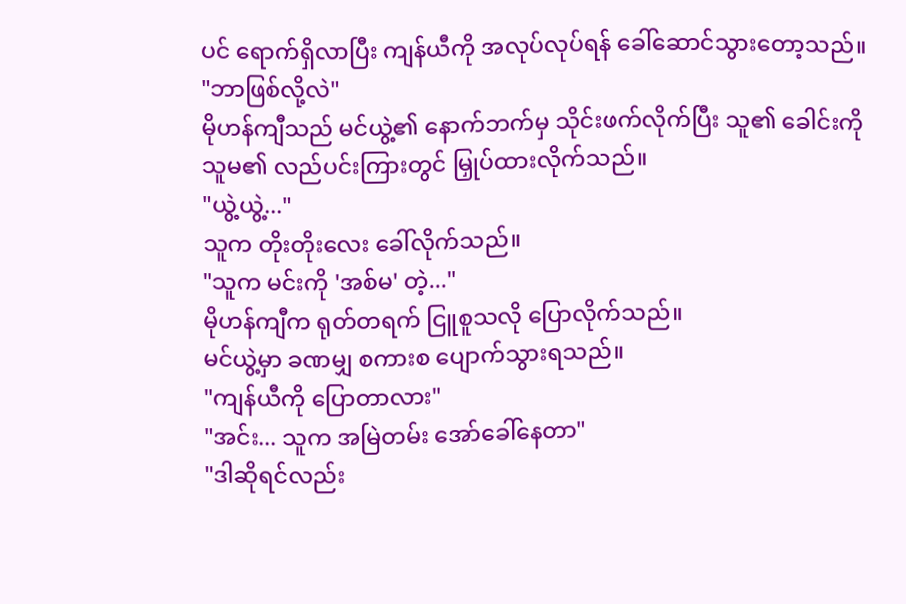ပင် ရောက်ရှိလာပြီး ကျန်ယီကို အလုပ်လုပ်ရန် ခေါ်ဆောင်သွားတော့သည်။
"ဘာဖြစ်လို့လဲ"
မိုဟန်ကျီသည် မင်ယွဲ့၏ နောက်ဘက်မှ သိုင်းဖက်လိုက်ပြီး သူ၏ ခေါင်းကို သူမ၏ လည်ပင်းကြားတွင် မြှုပ်ထားလိုက်သည်။
"ယွဲ့ယွဲ့..."
သူက တိုးတိုးလေး ခေါ်လိုက်သည်။
"သူက မင်းကို 'အစ်မ' တဲ့..."
မိုဟန်ကျီက ရုတ်တရက် ငြူစူသလို ပြောလိုက်သည်။
မင်ယွဲ့မှာ ခဏမျှ စကားစ ပျောက်သွားရသည်။
"ကျန်ယီကို ပြောတာလား"
"အင်း... သူက အမြဲတမ်း အော်ခေါ်နေတာ"
"ဒါဆိုရင်လည်း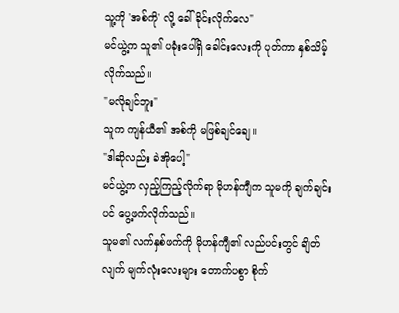သူ့ကို 'အစ်ကို' လို့ ခေါ် ခိုင်းလိုက်လေ"
မင်ယွဲ့က သူ၏ ပခုံးပေါ်ရှိ ခေါင်းလေးကို ပုတ်ကာ နှစ်သိမ့်လိုက်သည်။
"မလိုချင်ဘူး"
သူက ကျန်ယီ၏ အစ်ကို မဖြစ်ချင်ချေ။
"ဒါဆိုလည်း ခဲအိုပေါ့"
မင်ယွဲ့က လှည့်ကြည့်လိုက်ရာ မိုဟန်ကျီက သူမကို ချက်ချင်းပင် ပွေ့ဖက်လိုက်သည်။
သူမ၏ လက်နှစ်ဖက်ကို မိုဟန်ကျီ၏ လည်ပင်းတွင် ချိတ်လျက် မျက်လုံးလေးများ တောက်ပစွာ စိုက်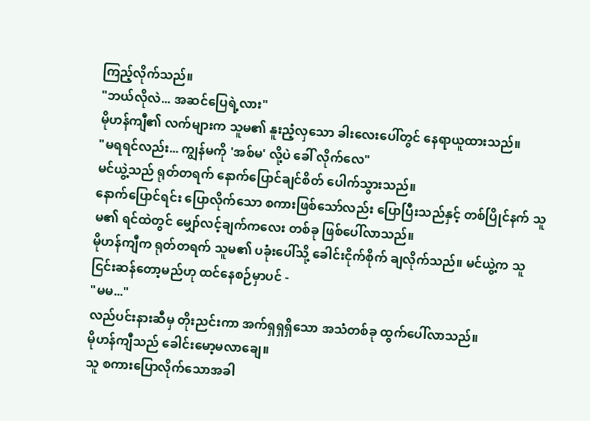ကြည့်လိုက်သည်။
"ဘယ်လိုလဲ... အဆင်ပြေရဲ့လား"
မိုဟန်ကျီ၏ လက်များက သူမ၏ နူးညံ့လှသော ခါးလေးပေါ်တွင် နေရာယူထားသည်။
"မရရင်လည်း... ကျွန်မကို 'အစ်မ' လို့ပဲ ခေါ် လိုက်လေ"
မင်ယွဲ့သည် ရုတ်တရက် နောက်ပြောင်ချင်စိတ် ပေါက်သွားသည်။
နောက်ပြောင်ရင်း ပြောလိုက်သော စကားဖြစ်သော်လည်း ပြောပြီးသည်နှင့် တစ်ပြိုင်နက် သူမ၏ ရင်ထဲတွင် မျှော်လင့်ချက်ကလေး တစ်ခု ဖြစ်ပေါ်လာသည်။
မိုဟန်ကျီက ရုတ်တရက် သူမ၏ ပခုံးပေါ်သို့ ခေါင်းငိုက်စိုက် ချလိုက်သည်။ မင်ယွဲ့က သူ ငြင်းဆန်တော့မည်ဟု ထင်နေစဉ်မှာပင် -
"မမ..."
လည်ပင်းနားဆီမှ တိုးညင်းကာ အက်ရှရှရှိသော အသံတစ်ခု ထွက်ပေါ်လာသည်။
မိုဟန်ကျီသည် ခေါင်းမော့မလာချေ။
သူ စကားပြောလိုက်သောအခါ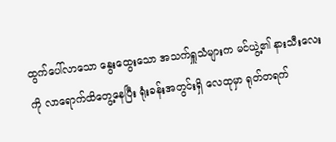ထွက်ပေါ်လာသော နွေးထွေးသော အသက်ရှူသံများက မင်ယွဲ့၏ နားသီးလေးကို လာရောက်ထိတွေ့နေပြီး ရုံးခန်းအတွင်းရှိ လေထုမှာ ရုတ်တရက်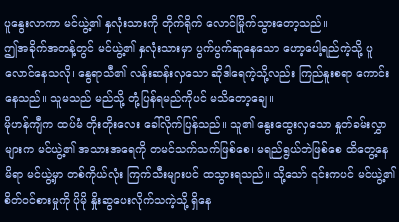ပူနွေးလာကာ မင်ယွဲ့၏ နှလုံးသားကို တိုက်ရိုက် လောင်မြိုက်သွားတော့သည်။
ဤအခိုက်အတန့်တွင် မင်ယွဲ့၏ နှလုံးသားမှာ ပွက်ပွက်ဆူနေသော ဟော့ပေါ့ရည်ကဲ့သို့ ပူလောင်နေသလို၊ နွေရာသီ၏ လန်းဆန်းလှသော ဆိုဒါရေကဲ့သို့လည်း ကြည်နူးစရာ ကောင်းနေသည်။ သူမသည် မည်သို့ တုံ့ပြန်ရမည်ကိုပင် မသိတော့ချေ။
မိုဟန်ကျီက ထပ်မံ တိုးတိုးလေး ခေါ်လိုက်ပြန်သည်။ သူ၏ နွေးထွေးလှသော နှုတ်ခမ်းလွှာများက မင်ယွဲ့၏ အသားအရေကို တမင်သက်သက်ဖြစ်စေ၊ မရည်ရွယ်ဘဲဖြစ်စေ ထိတွေ့နေမိရာ မင်ယွဲ့မှာ တစ်ကိုယ်လုံး ကြက်သီးများပင် ထသွားရသည်။ သို့သော် ၎င်းကပင် မင်ယွဲ့၏ စိတ်ဝင်စားမှုကို ပိုမို နှိုးဆွပေးလိုက်သကဲ့သို့ ရှိနေ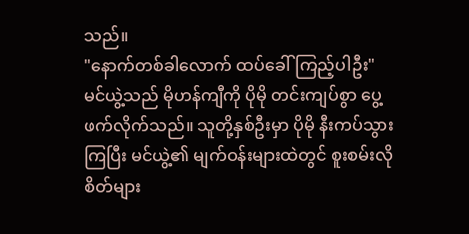သည်။
"နောက်တစ်ခါလောက် ထပ်ခေါ်ကြည့်ပါဦး"
မင်ယွဲ့သည် မိုဟန်ကျီကို ပိုမို တင်းကျပ်စွာ ပွေ့ဖက်လိုက်သည်။ သူတို့နှစ်ဦးမှာ ပိုမို နီးကပ်သွားကြပြီး မင်ယွဲ့၏ မျက်ဝန်းများထဲတွင် စူးစမ်းလိုစိတ်များ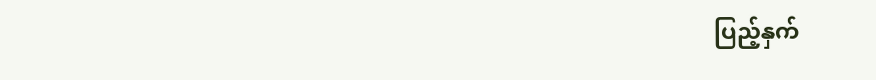ပြည့်နှက်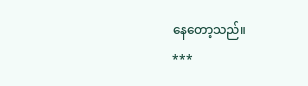နေတော့သည်။
***